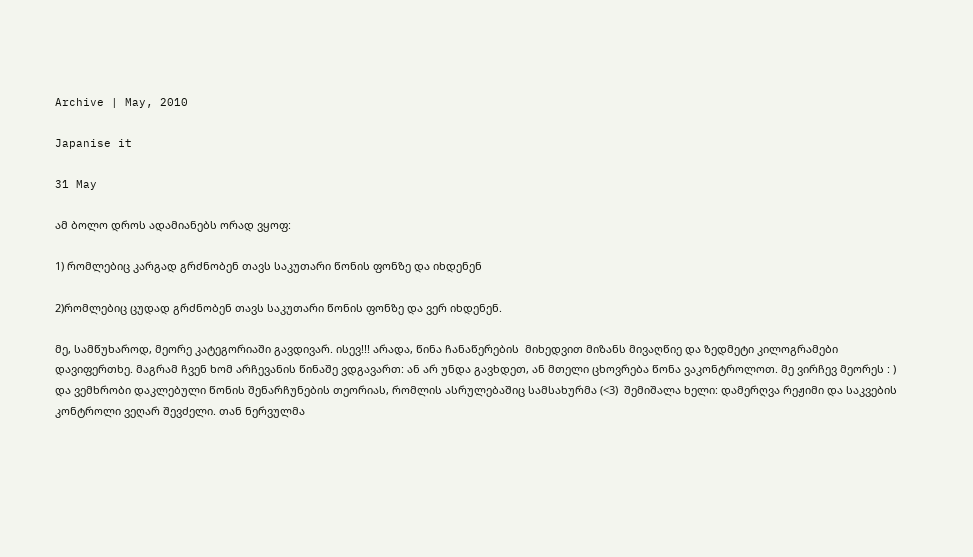Archive | May, 2010

Japanise it

31 May

ამ ბოლო დროს ადამიანებს ორად ვყოფ:

1) რომლებიც კარგად გრძნობენ თავს საკუთარი წონის ფონზე და იხდენენ

2)რომლებიც ცუდად გრძნობენ თავს საკუთარი წონის ფონზე და ვერ იხდენენ.

მე, სამწუხაროდ, მეორე კატეგორიაში გავდივარ. ისევ!!! არადა, წინა ჩანაწერების  მიხედვით მიზანს მივაღწიე და ზედმეტი კილოგრამები დავიფერთხე. მაგრამ ჩვენ ხომ არჩევანის წინაშე ვდგავართ: ან არ უნდა გავხდეთ, ან მთელი ცხოვრება წონა ვაკონტროლოთ. მე ვირჩევ მეორეს : ) და ვემხრობი დაკლებული წონის შენარჩუნების თეორიას, რომლის ასრულებაშიც სამსახურმა (<3)  შემიშალა ხელი: დამერღვა რეჟიმი და საკვების კონტროლი ვეღარ შევძელი. თან ნერვულმა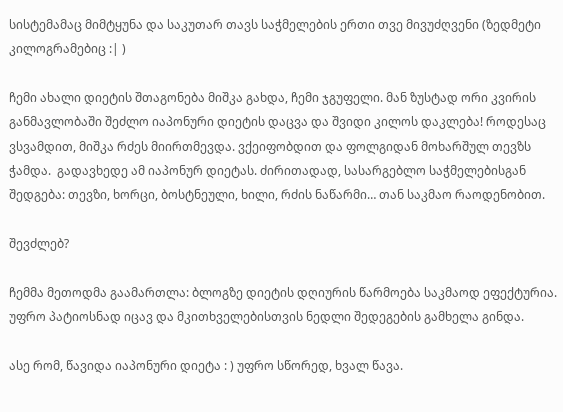სისტემამაც მიმტყუნა და საკუთარ თავს საჭმელების ერთი თვე მივუძღვენი (ზედმეტი კილოგრამებიც :| )

ჩემი ახალი დიეტის შთაგონება მიშკა გახდა, ჩემი ჯგუფელი. მან ზუსტად ორი კვირის განმავლობაში შეძლო იაპონური დიეტის დაცვა და შვიდი კილოს დაკლება! როდესაც ვსვამდით, მიშკა რძეს მიირთმევდა. ვქეიფობდით და ფოლგიდან მოხარშულ თევზს ჭამდა.  გადავხედე ამ იაპონურ დიეტას. ძირითადად, სასარგებლო საჭმელებისგან შედგება: თევზი, ხორცი, ბოსტნეული, ხილი, რძის ნაწარმი… თან საკმაო რაოდენობით.

შევძლებ?

ჩემმა მეთოდმა გაამართლა: ბლოგზე დიეტის დღიურის წარმოება საკმაოდ ეფექტურია. უფრო პატიოსნად იცავ და მკითხველებისთვის ნედლი შედეგების გამხელა გინდა.

ასე რომ, წავიდა იაპონური დიეტა : ) უფრო სწორედ, ხვალ წავა.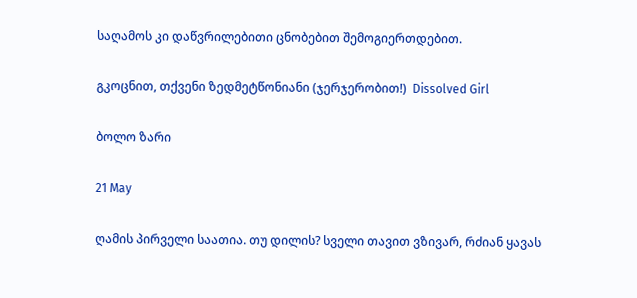საღამოს კი დაწვრილებითი ცნობებით შემოგიერთდებით.

გკოცნით, თქვენი ზედმეტწონიანი (ჯერჯერობით!)  Dissolved Girl

ბოლო ზარი

21 May

ღამის პირველი საათია. თუ დილის? სველი თავით ვზივარ, რძიან ყავას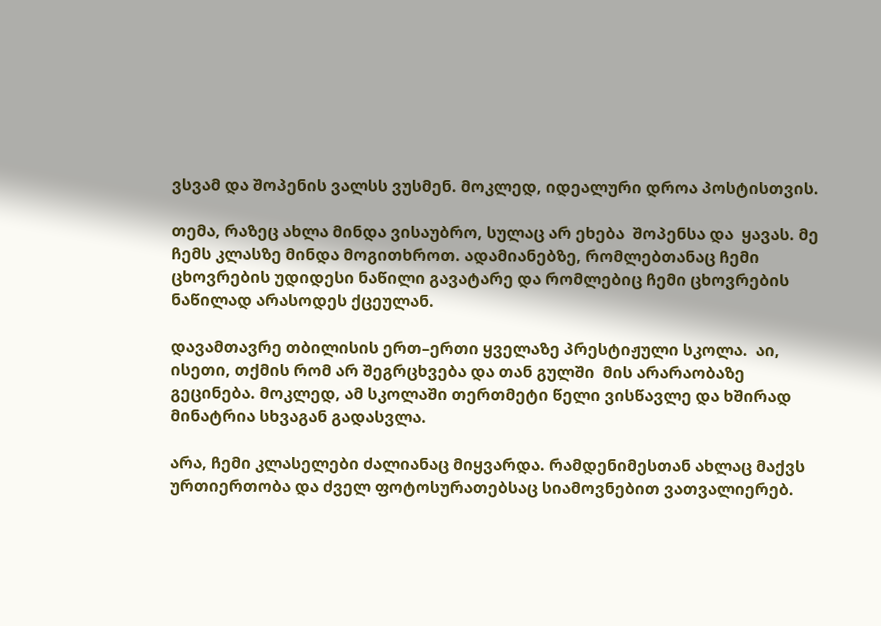ვსვამ და შოპენის ვალსს ვუსმენ. მოკლედ, იდეალური დროა პოსტისთვის.

თემა, რაზეც ახლა მინდა ვისაუბრო, სულაც არ ეხება  შოპენსა და  ყავას. მე ჩემს კლასზე მინდა მოგითხროთ. ადამიანებზე, რომლებთანაც ჩემი ცხოვრების უდიდესი ნაწილი გავატარე და რომლებიც ჩემი ცხოვრების ნაწილად არასოდეს ქცეულან.

დავამთავრე თბილისის ერთ–ერთი ყველაზე პრესტიჟული სკოლა.  აი, ისეთი, თქმის რომ არ შეგრცხვება და თან გულში  მის არარაობაზე გეცინება. მოკლედ, ამ სკოლაში თერთმეტი წელი ვისწავლე და ხშირად მინატრია სხვაგან გადასვლა.

არა, ჩემი კლასელები ძალიანაც მიყვარდა. რამდენიმესთან ახლაც მაქვს ურთიერთობა და ძველ ფოტოსურათებსაც სიამოვნებით ვათვალიერებ.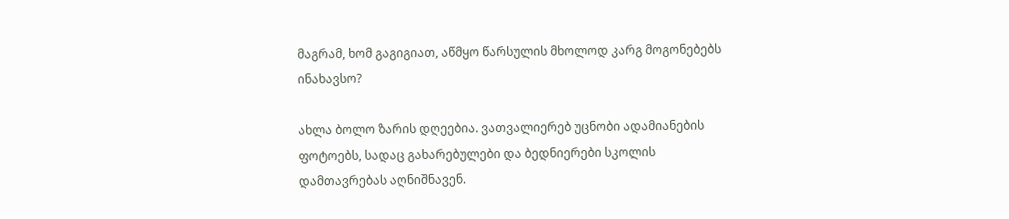მაგრამ, ხომ გაგიგიათ, აწმყო წარსულის მხოლოდ კარგ მოგონებებს ინახავსო?

ახლა ბოლო ზარის დღეებია. ვათვალიერებ უცნობი ადამიანების ფოტოებს, სადაც გახარებულები და ბედნიერები სკოლის დამთავრებას აღნიშნავენ.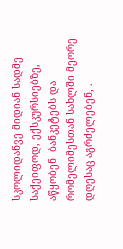სკოლიდანვე მიდიან სადმე საქეიფოდ, ექსკურსიებზე, აწყობენ  ბანკეტებს და რომელიმესთან სახლში მეორე დღესაც აგრძელებენ, .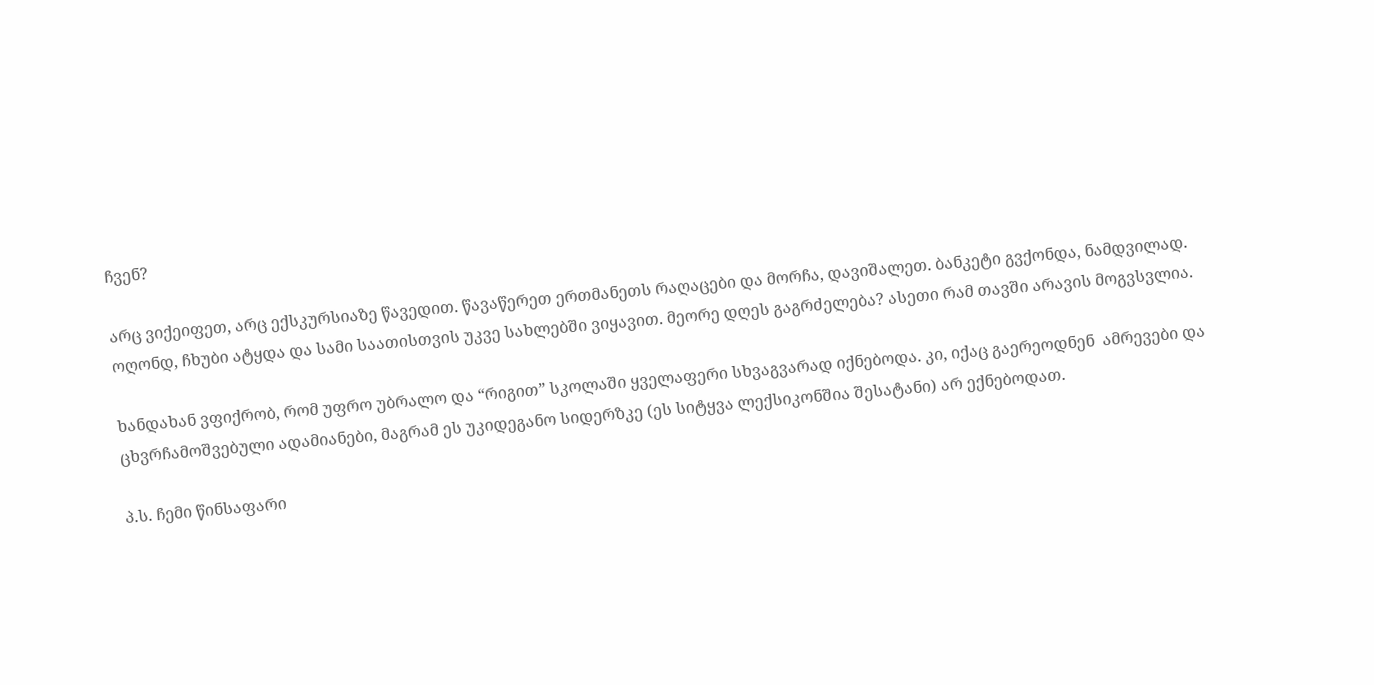ჩვენ?

არც ვიქეიფეთ, არც ექსკურსიაზე წავედით. წავაწერეთ ერთმანეთს რაღაცები და მორჩა, დავიშალეთ. ბანკეტი გვქონდა, ნამდვილად. ოღონდ, ჩხუბი ატყდა და სამი საათისთვის უკვე სახლებში ვიყავით. მეორე დღეს გაგრძელება? ასეთი რამ თავში არავის მოგვსვლია.

ხანდახან ვფიქრობ, რომ უფრო უბრალო და “რიგით” სკოლაში ყველაფერი სხვაგვარად იქნებოდა. კი, იქაც გაერეოდნენ  ამრევები და ცხვრჩამოშვებული ადამიანები, მაგრამ ეს უკიდეგანო სიდერზკე (ეს სიტყვა ლექსიკონშია შესატანი) არ ექნებოდათ.

პ.ს. ჩემი წინსაფარი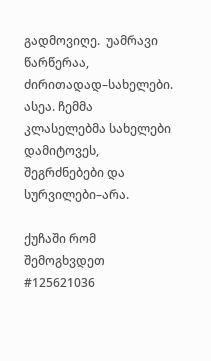გადმოვიღე.  უამრავი წარწერაა, ძირითადად–სახელები. ასეა. ჩემმა კლასელებმა სახელები დამიტოვეს, შეგრძნებები და სურვილები–არა.

ქუჩაში რომ შემოგხვდეთ #125621036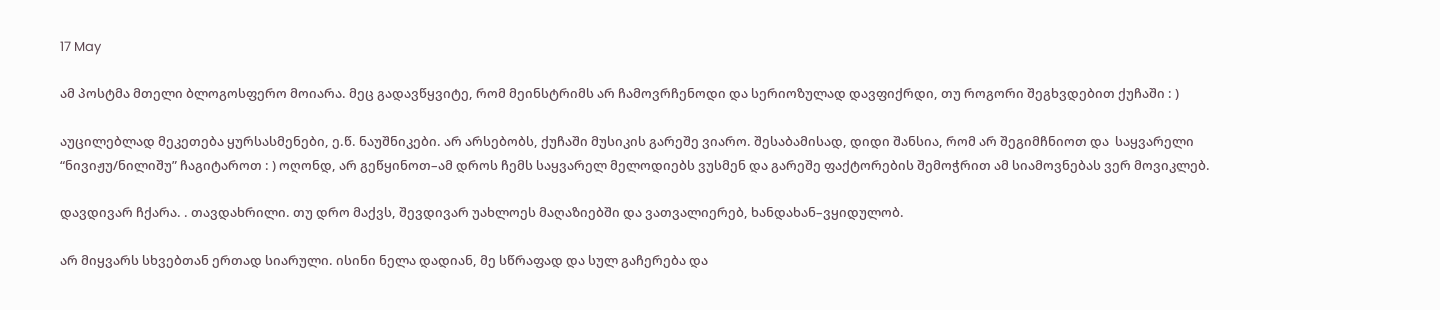17 May

ამ პოსტმა მთელი ბლოგოსფერო მოიარა. მეც გადავწყვიტე, რომ მეინსტრიმს არ ჩამოვრჩენოდი და სერიოზულად დავფიქრდი, თუ როგორი შეგხვდებით ქუჩაში : )

აუცილებლად მეკეთება ყურსასმენები, ე.წ. ნაუშნიკები. არ არსებობს, ქუჩაში მუსიკის გარეშე ვიარო. შესაბამისად, დიდი შანსია, რომ არ შეგიმჩნიოთ და  საყვარელი “ნივიჟუ/ნილიშუ” ჩაგიტაროთ : ) ოღონდ, არ გეწყინოთ–ამ დროს ჩემს საყვარელ მელოდიებს ვუსმენ და გარეშე ფაქტორების შემოჭრით ამ სიამოვნებას ვერ მოვიკლებ.

დავდივარ ჩქარა. . თავდახრილი. თუ დრო მაქვს, შევდივარ უახლოეს მაღაზიებში და ვათვალიერებ, ხანდახან–ვყიდულობ.

არ მიყვარს სხვებთან ერთად სიარული. ისინი ნელა დადიან, მე სწრაფად და სულ გაჩერება და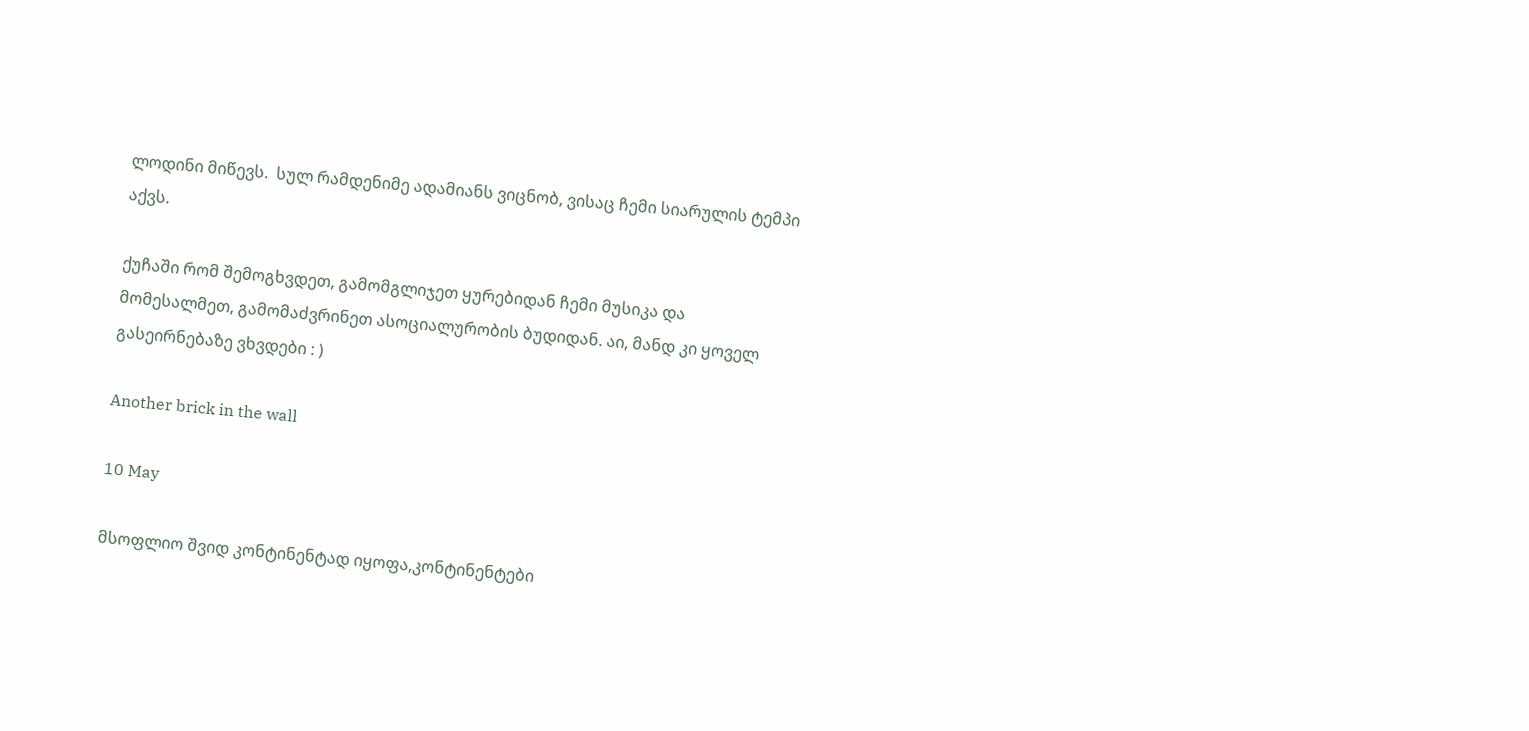ლოდინი მიწევს.  სულ რამდენიმე ადამიანს ვიცნობ, ვისაც ჩემი სიარულის ტემპი აქვს.

ქუჩაში რომ შემოგხვდეთ, გამომგლიჯეთ ყურებიდან ჩემი მუსიკა და მომესალმეთ, გამომაძვრინეთ ასოციალურობის ბუდიდან. აი, მანდ კი ყოველ გასეირნებაზე ვხვდები : )

Another brick in the wall

10 May

მსოფლიო შვიდ კონტინენტად იყოფა,კონტინენტები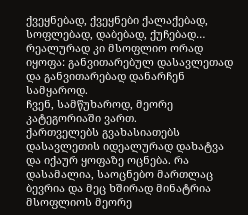ქვეყნებად, ქვეყნები ქალაქებად, სოფლებად, დაბებად, ქუჩებად… რეალურად კი მსოფლიო ორად იყოფა: განვითარებულ დასავლეთად და განვითარებად დანარჩენ სამყაროდ.
ჩვენ, სამწუხაროდ, მეორე კატეგორიაში ვართ.
ქართველებს გვახასიათებს დასავლეთის იდეალურად დახატვა და იქაურ ყოფაზე ოცნება. რა დასამალია, საოცნებო მართლაც ბევრია და მეც ხშირად მინატრია მსოფლიოს მეორე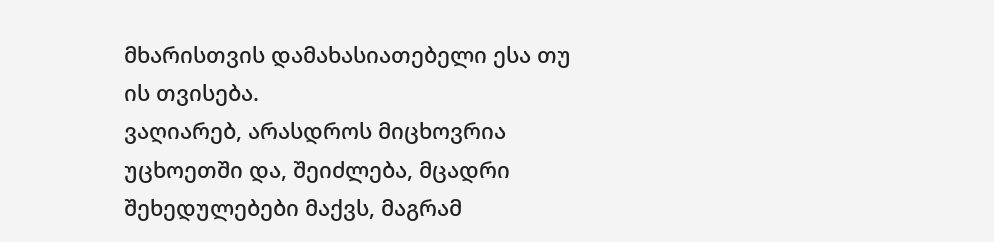მხარისთვის დამახასიათებელი ესა თუ ის თვისება.
ვაღიარებ, არასდროს მიცხოვრია უცხოეთში და, შეიძლება, მცადრი შეხედულებები მაქვს, მაგრამ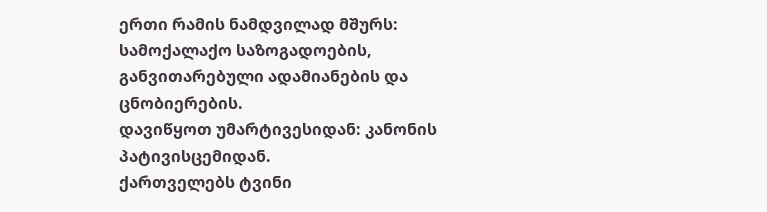ერთი რამის ნამდვილად მშურს: სამოქალაქო საზოგადოების, განვითარებული ადამიანების და ცნობიერების.
დავიწყოთ უმარტივესიდან: კანონის პატივისცემიდან.
ქართველებს ტვინი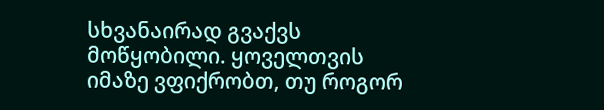სხვანაირად გვაქვს მოწყობილი. ყოველთვის იმაზე ვფიქრობთ, თუ როგორ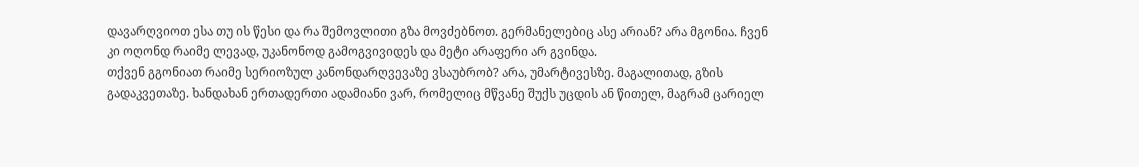დავარღვიოთ ესა თუ ის წესი და რა შემოვლითი გზა მოვძებნოთ. გერმანელებიც ასე არიან? არა მგონია. ჩვენ კი ოღონდ რაიმე ლევად, უკანონოდ გამოგვივიდეს და მეტი არაფერი არ გვინდა.
თქვენ გგონიათ რაიმე სერიოზულ კანონდარღვევაზე ვსაუბრობ? არა, უმარტივესზე. მაგალითად, გზის გადაკვეთაზე. ხანდახან ერთადერთი ადამიანი ვარ, რომელიც მწვანე შუქს უცდის ან წითელ, მაგრამ ცარიელ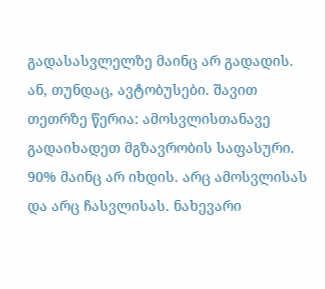გადასასვლელზე მაინც არ გადადის.
ან, თუნდაც, ავტობუსები. შავით თეთრზე წერია: ამოსვლისთანავე გადაიხადეთ მგზავრობის საფასური. 90% მაინც არ იხდის. არც ამოსვლისას და არც ჩასვლისას. ნახევარი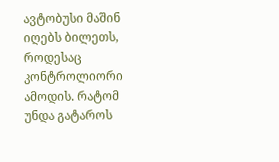ავტობუსი მაშინ იღებს ბილეთს, როდესაც კონტროლიორი ამოდის. რატომ უნდა გატაროს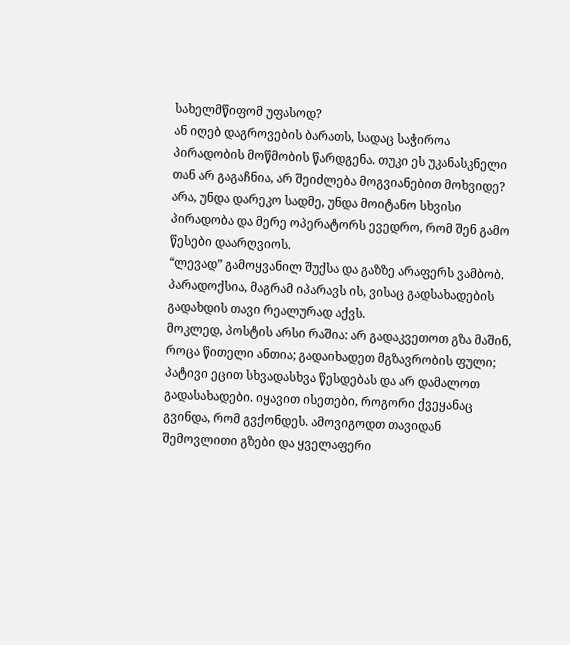სახელმწიფომ უფასოდ?
ან იღებ დაგროვების ბარათს, სადაც საჭიროა პირადობის მოწმობის წარდგენა. თუკი ეს უკანასკნელი თან არ გაგაჩნია, არ შეიძლება მოგვიანებით მოხვიდე? არა, უნდა დარეკო სადმე, უნდა მოიტანო სხვისი პირადობა და მერე ოპერატორს ევედრო, რომ შენ გამო წესები დაარღვიოს.
“ლევად” გამოყვანილ შუქსა და გაზზე არაფერს ვამბობ. პარადოქსია, მაგრამ იპარავს ის, ვისაც გადსახადების გადახდის თავი რეალურად აქვს.
მოკლედ, პოსტის არსი რაშია: არ გადაკვეთოთ გზა მაშინ, როცა წითელი ანთია; გადაიხადეთ მგზავრობის ფული; პატივი ეცით სხვადასხვა წესდებას და არ დამალოთ გადასახადები. იყავით ისეთები, როგორი ქვეყანაც გვინდა, რომ გვქონდეს. ამოვიგოდთ თავიდან შემოვლითი გზები და ყველაფერი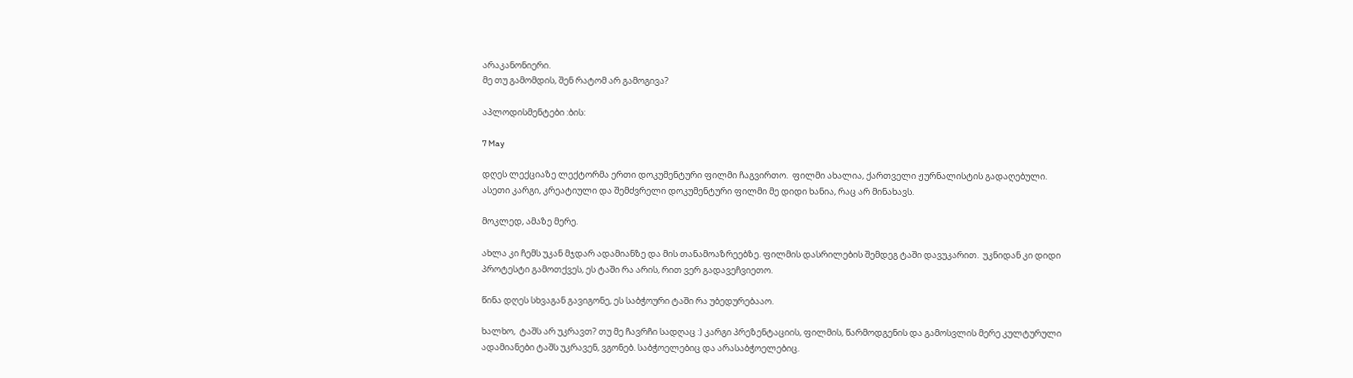არაკანონიერი.
მე თუ გამომდის, შენ რატომ არ გამოგივა?

აპლოდისმენტები :ბის:

7 May

დღეს ლექციაზე ლექტორმა ერთი დოკუმენტური ფილმი ჩაგვირთო.  ფილმი ახალია, ქართველი ჟურნალისტის გადაღებული. ასეთი კარგი, კრეატიული და შემძვრელი დოკუმენტური ფილმი მე დიდი ხანია, რაც არ მინახავს.

მოკლედ, ამაზე მერე.

ახლა კი ჩემს უკან მჯდარ ადამიანზე და მის თანამოაზრეებზე. ფილმის დასრილების შემდეგ ტაში დავუკარით.  უკნიდან კი დიდი პროტესტი გამოთქვეს, ეს ტაში რა არის, რით ვერ გადავეჩვიეთო.

წინა დღეს სხვაგან გავიგონე, ეს საბჭოური ტაში რა უბედურებააო.

ხალხო,  ტაშს არ უკრავთ? თუ მე ჩავრჩი სადღაც :) კარგი პრეზენტაციის, ფილმის, წარმოდგენის და გამოსვლის მერე კულტურული ადამიანები ტაშს უკრავენ, ვგონებ. საბჭოელებიც და არასაბჭოელებიც.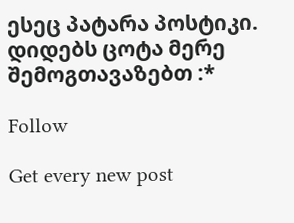ესეც პატარა პოსტიკი. დიდებს ცოტა მერე შემოგთავაზებთ :*

Follow

Get every new post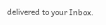delivered to your Inbox.